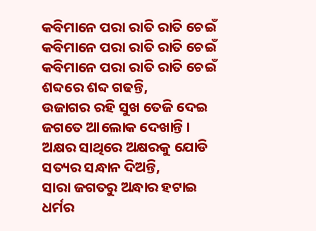କବିମାନେ ପରା ରାତି ରାତି ଚେଇଁ
କବିମାନେ ପରା ରାତି ରାତି ଚେଇଁ
କବିମାନେ ପରା ରାତି ରାତି ଚେଇଁ
ଶବ୍ଦରେ ଶବ୍ଦ ଗଢନ୍ତି,
ଉଜାଗର ରହି ସୁଖ ତେଜି ଦେଇ
ଜଗତେ ଆଲୋକ ଦେଖାନ୍ତି।
ଅକ୍ଷର ସାଥିରେ ଅକ୍ଷରକୁ ଯୋଡି
ସତ୍ୟର ସନ୍ଧାନ ଦିଅନ୍ତି,
ସାରା ଜଗତରୁ ଅନ୍ଧାର ହଟାଇ
ଧର୍ମର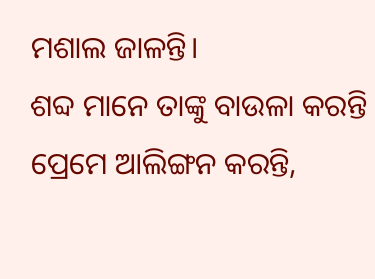ମଶାଲ ଜାଳନ୍ତି।
ଶବ୍ଦ ମାନେ ତାଙ୍କୁ ବାଉଳା କରନ୍ତି
ପ୍ରେମେ ଆଲିଙ୍ଗନ କରନ୍ତି,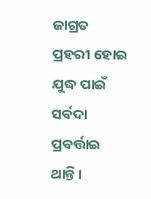ଜାଗ୍ରତ ପ୍ରହରୀ ହୋଇ ଯୁଦ୍ଧ ପାଇଁ
ସର୍ବଦା ପ୍ରବର୍ତ୍ତାଇ ଥାନ୍ତି।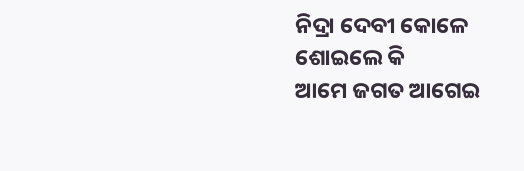ନିଦ୍ରା ଦେବୀ କୋଳେ ଶୋଇଲେ କି
ଆମେ ଜଗତ ଆଗେଇ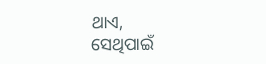ଥାଏ,
ସେଥିପାଇଁ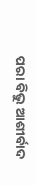ପରା ବିଭୁ ଆଶୀର୍ବାଦ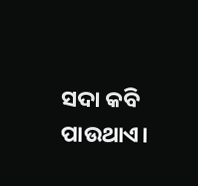ସଦା କବି ପାଉଥାଏ।